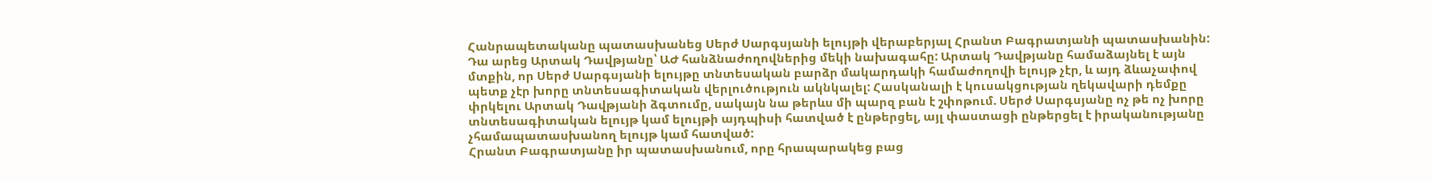Հանրապետականը պատասխանեց Սերժ Սարգսյանի ելույթի վերաբերյալ Հրանտ Բագրատյանի պատասխանին: Դա արեց Արտակ Դավթյանը՝ ԱԺ հանձնաժողովներից մեկի նախագահը: Արտակ Դավթյանը համաձայնել է այն մտքին, որ Սերժ Սարգսյանի ելույթը տնտեսական բարձր մակարդակի համաժողովի ելույթ չէր, և այդ ձևաչափով պետք չէր խորը տնտեսագիտական վերլուծություն ակնկալել: Հասկանալի է կուսակցության ղեկավարի դեմքը փրկելու Արտակ Դավթյանի ձգտումը, սակայն նա թերևս մի պարզ բան է շփոթում. Սերժ Սարգսյանը ոչ թե ոչ խորը տնտեսագիտական ելույթ կամ ելույթի այդպիսի հատված է ընթերցել, այլ փաստացի ընթերցել է իրականությանը չհամապատասխանող ելույթ կամ հատված:
Հրանտ Բագրատյանը իր պատասխանում, որը հրապարակեց բաց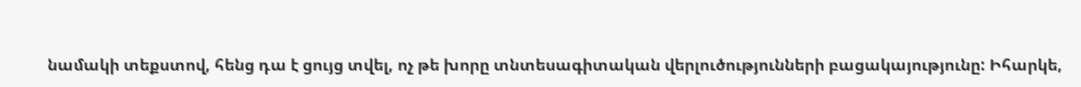նամակի տեքստով, հենց դա է ցույց տվել, ոչ թե խորը տնտեսագիտական վերլուծությունների բացակայությունը: Իհարկե,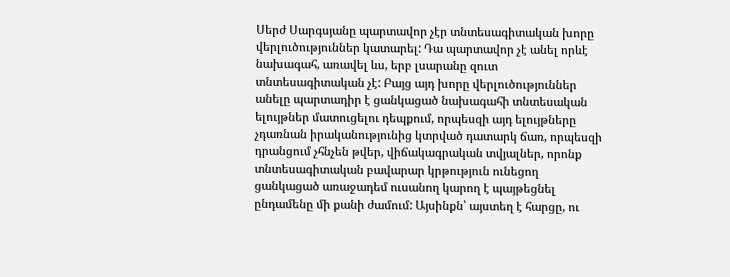Սերժ Սարգսյանը պարտավոր չէր տնտեսագիտական խորը վերլուծություններ կատարել: Դա պարտավոր չէ անել որևէ նախագահ, առավել ևս, երբ լսարանը զուտ տնտեսագիտական չէ: Բայց այդ խորը վերլուծություններ անելը պարտադիր է ցանկացած նախագահի տնտեսական ելույթներ մատուցելու դեպքում, որպեսզի այդ ելույթները չդառնան իրականությունից կտրված դատարկ ճառ, որպեսզի դրանցում չհնչեն թվեր, վիճակագրական տվյալներ, որոնք տնտեսագիտական բավարար կրթություն ունեցող ցանկացած առաջադեմ ուսանող կարող է պայթեցնել ընդամենը մի քանի ժամում: Այսինքն՝ այստեղ է հարցը, ու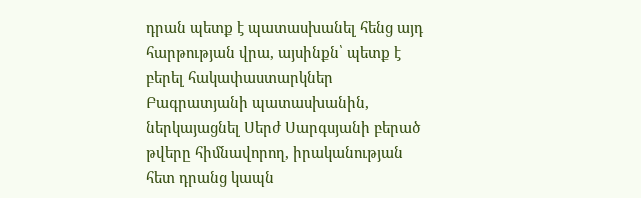դրան պետք է պատասխանել հենց այդ հարթության վրա, այսինքն՝ պետք է բերել հակափաստարկներ Բագրատյանի պատասխանին, ներկայացնել Սերժ Սարգսյանի բերած թվերը հիմնավորող, իրականության հետ դրանց կապն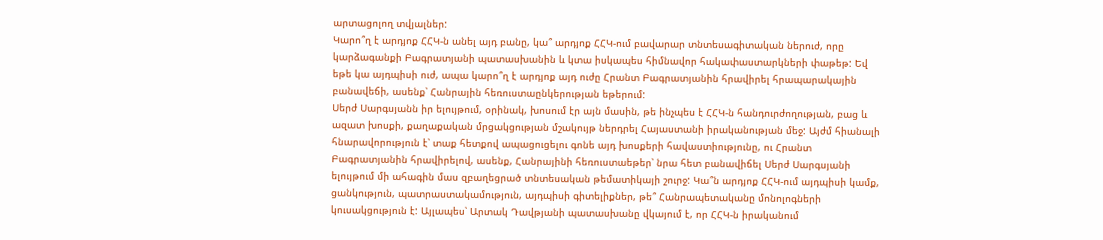արտացոլող տվյալներ:
Կարո՞ղ է արդյոք ՀՀԿ-ն անել այդ բանը, կա՞ արդյոք ՀՀԿ-ում բավարար տնտեսագիտական ներուժ, որը կարձագանքի Բագրատյանի պատասխանին և կտա իսկապես հիմնավոր հակափաստարկների փաթեթ: Եվ եթե կա այդպիսի ուժ, ապա կարո՞ղ է արդյոք այդ ուժը Հրանտ Բագրատյանին հրավիրել հրապարակային բանավեճի, ասենք՝ Հանրային հեռուստաընկերության եթերում:
Սերժ Սարգսյանն իր ելույթում, օրինակ, խոսում էր այն մասին, թե ինչպես է ՀՀԿ-ն հանդուրժողության, բաց և ազատ խոսքի, քաղաքական մրցակցության մշակույթ ներդրել Հայաստանի իրականության մեջ: Այժմ հիանալի հնարավորություն է՝ տաք հետքով ապացուցելու գոնե այդ խոսքերի հավաստիությունը, ու Հրանտ Բագրատյանին հրավիրելով, ասենք, Հանրայինի հեռուստաեթեր՝ նրա հետ բանավիճել Սերժ Սարգսյանի ելույթում մի ահագին մաս զբաղեցրած տնտեսական թեմատիկայի շուրջ: Կա՞ն արդյոք ՀՀԿ-ում այդպիսի կամք, ցանկություն, պատրաստակամություն, այդպիսի գիտելիքներ, թե՞ Հանրապետականը մոնոլոգների կուսակցություն է: Այլապես՝ Արտակ Դավթյանի պատասխանը վկայում է, որ ՀՀԿ-ն իրականում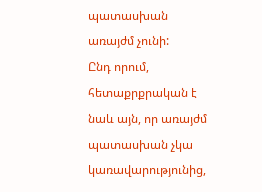պատասխան առայժմ չունի:
Ընդ որում, հետաքրքրական է նաև այն, որ առայժմ պատասխան չկա կառավարությունից,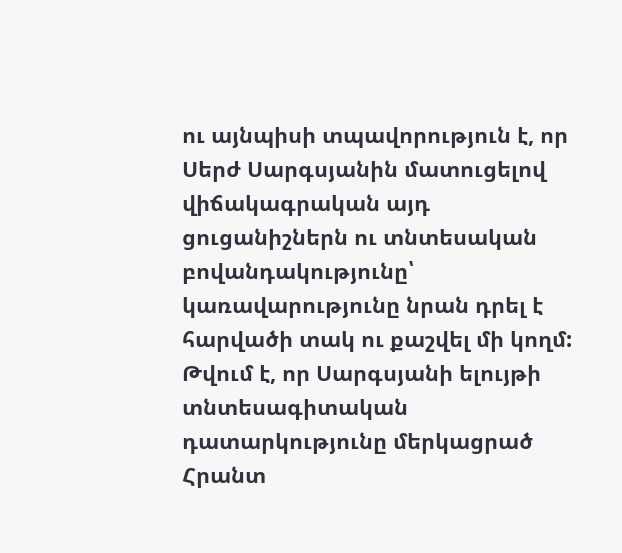ու այնպիսի տպավորություն է, որ Սերժ Սարգսյանին մատուցելով վիճակագրական այդ ցուցանիշներն ու տնտեսական բովանդակությունը՝ կառավարությունը նրան դրել է հարվածի տակ ու քաշվել մի կողմ: Թվում է, որ Սարգսյանի ելույթի տնտեսագիտական դատարկությունը մերկացրած Հրանտ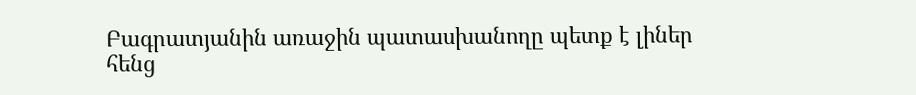Բագրատյանին առաջին պատասխանողը պետք է լիներ հենց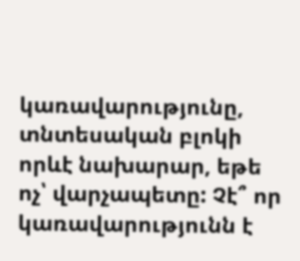կառավարությունը, տնտեսական բլոկի որևէ նախարար, եթե ոչ՝ վարչապետը: Չէ՞ որ կառավարությունն է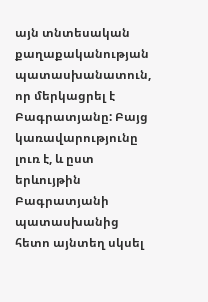այն տնտեսական քաղաքականության պատասխանատուն, որ մերկացրել է Բագրատյանը: Բայց կառավարությունը լուռ է, և ըստ երևույթին Բագրատյանի պատասխանից հետո այնտեղ սկսել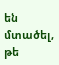են մտածել, թե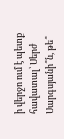ի վերջո ում է պետք հավատալ՝ Սերժ Սարգսյանի՞ն, թե՞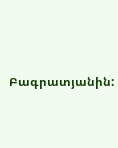Բագրատյանին: